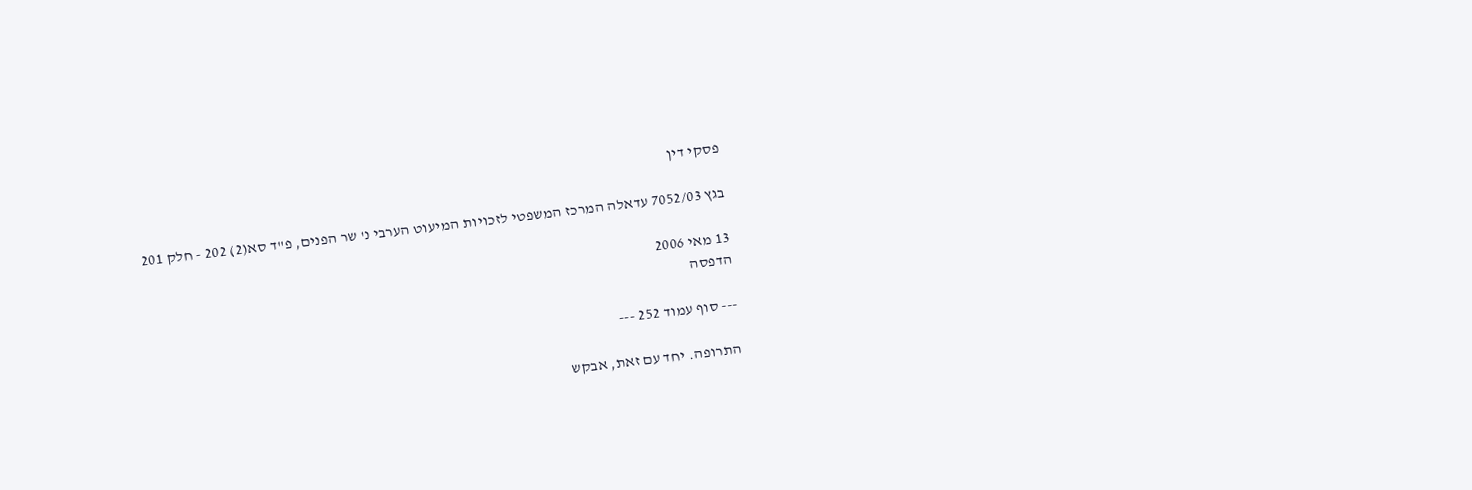פסקי דין

בגץ 7052/03 עדאלה המרכז המשפטי לזכויות המיעוט הערבי נ' שר הפנים, פ"ד סא(2) 202 - חלק 201

13 מאי 2006
הדפסה

--- סוף עמוד 252 ---

התרופה. יחד עם זאת, אבקש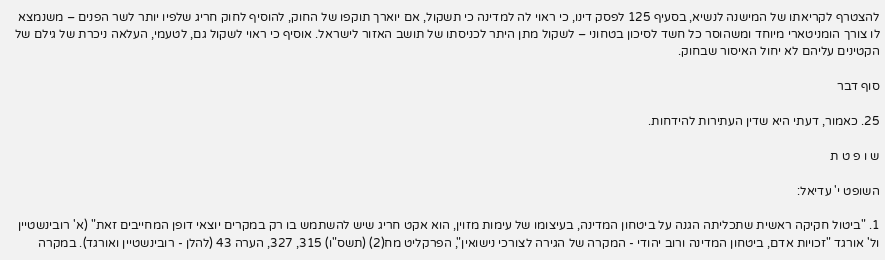להצטרף לקריאתו של המישנה לנשיא, בסעיף 125 לפסק דינו, כי ראוי לה למדינה כי תשקול, אם יוארך תוקפו של החוק, להוסיף לחוק חריג שלפיו יותר לשר הפנים – משנמצא לו צורך הומניטארי מיוחד ומשהוסר כל חשד לסיכון בטחוני – לשקול מתן היתר לכניסתו של תושב האזור לישראל. אוסיף כי ראוי לשקול גם, לטעמי, העלאה ניכרת של גילם של הקטינים עליהם לא יחול האיסור שבחוק.

סוף דבר

25. כאמור, דעתי היא שדין העתירות להידחות.

ש ו פ ט ת

השופט י' עדיאל:

1. "ביטול חקיקה ראשית שתכליתה הגנה על ביטחון המדינה, בעיצומו של עימות מזוין, הוא אקט חריג שיש להשתמש בו רק במקרים יוצאי דופן המחייבים זאת" (א' רובינשטיין ול' אורגד "זכויות אדם, ביטחון המדינה ורוב יהודי - המקרה של הגירה לצורכי נישואין", הפרקליט מח(2) (תשס"ו) 315, 327, הערה 43 (להלן - רובינשטיין ואורגד). במקרה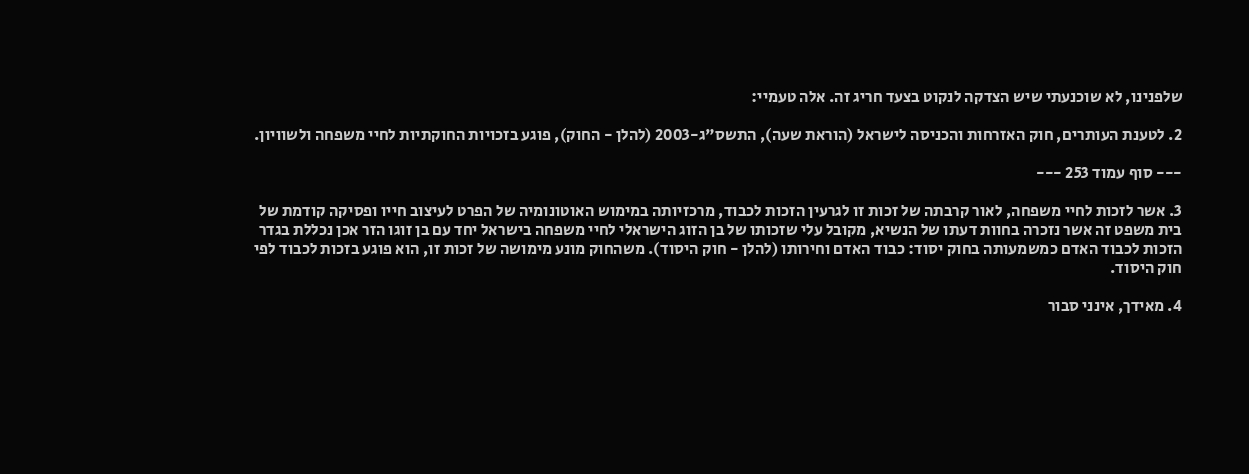שלפנינו, לא שוכנעתי שיש הצדקה לנקוט בצעד חריג זה. אלה טעמיי:

2. לטענת העותרים, חוק האזרחות והכניסה לישראל (הוראת שעה), התשס"ג-2003 (להלן - החוק), פוגע בזכויות החוקתיות לחיי משפחה ולשוויון.

--- סוף עמוד 253 ---

3. אשר לזכות לחיי משפחה, לאור קרבתה של זכות זו לגרעין הזכות לכבוד, מרכזיותה במימוש האוטונומיה של הפרט לעיצוב חייו ופסיקה קודמת של בית משפט זה אשר נזכרה בחוות דעתו של הנשיא, מקובל עלי שזכותו של בן הזוג הישראלי לחיי משפחה בישראל יחד עם בן זוגו הזר אכן נכללת בגדר הזכות לכבוד האדם כמשמעותה בחוק יסוד: כבוד האדם וחירותו (להלן - חוק היסוד). משהחוק מונע מימושה של זכות זו, הוא פוגע בזכות לכבוד לפי חוק היסוד.

4. מאידך, אינני סבור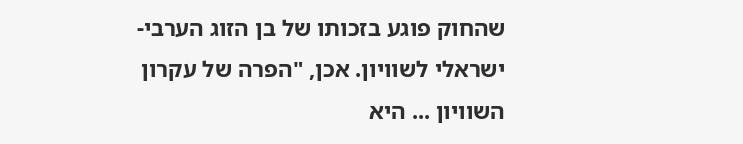שהחוק פוגע בזכותו של בן הזוג הערבי-ישראלי לשוויון. אכן, "הפרה של עקרון השוויון ... היא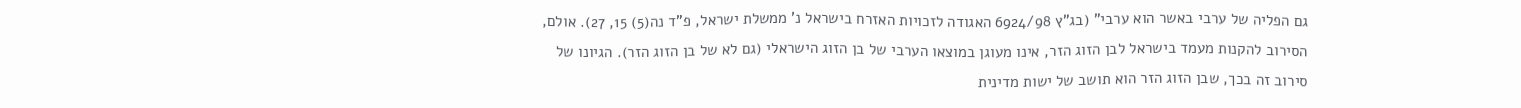גם הפליה של ערבי באשר הוא ערבי" (בג"ץ 6924/98 האגודה לזכויות האזרח בישראל נ' ממשלת ישראל, פ"ד נה(5) 15, 27). אולם, הסירוב להקנות מעמד בישראל לבן הזוג הזר, אינו מעוגן במוצאו הערבי של בן הזוג הישראלי (גם לא של בן הזוג הזר). הגיונו של סירוב זה בכך, שבן הזוג הזר הוא תושב של ישות מדינית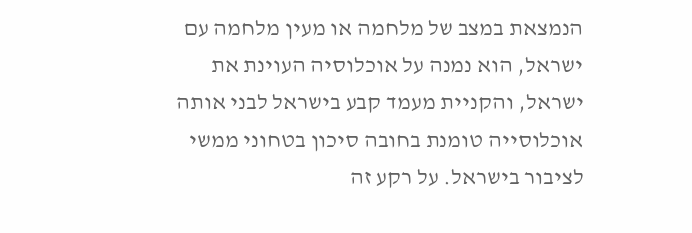הנמצאת במצב של מלחמה או מעין מלחמה עם ישראל, הוא נמנה על אוכלוסיה העוינת את ישראל, והקניית מעמד קבע בישראל לבני אותה אוכלוסייה טומנת בחובה סיכון בטחוני ממשי לציבור בישראל. על רקע זה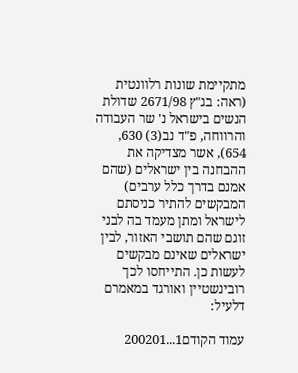מתקיימת שונות רלוונטית (ראה: בג"ץ 2671/98 שדולת הנשים בישראל נ' שר העבודה והרווחה, פ"ד נב(3) 630, 654), אשר מצדיקה את ההבחנה בין ישראלים (שהם אמנם בדרך כלל ערבים) המבקשים להתיר כניסתם לישראל ומתן מעמד בה לבני זוגם שהם תושבי האזור, לבין ישראלים שאינם מבקשים לעשות כן. התייחסו לכך רובינשטיין ואורגד במאמרם דלעיל:

עמוד הקודם1...200201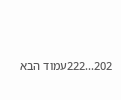202...222עמוד הבא